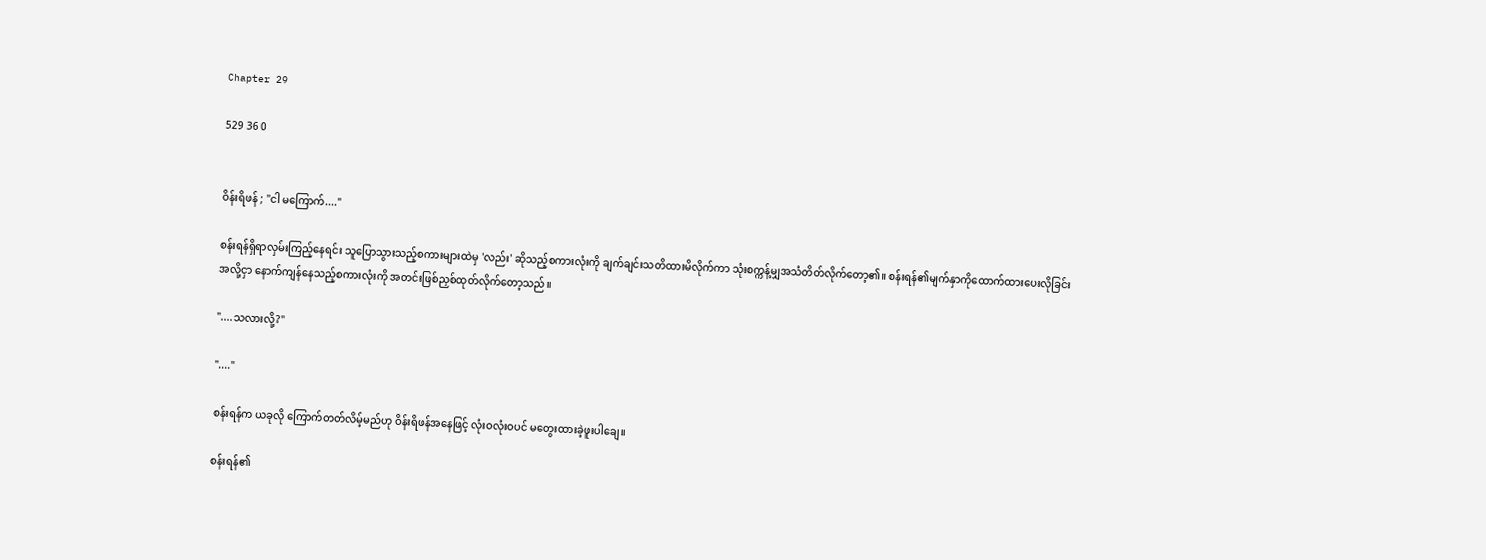Chapter 29

529 36 0


ဝိန်းရိဖန် ; "ငါ မကြောက်...."

စန်းရန်ရှိရာလှမ်းကြည့်နေရင်း သူပြောသွားသည့်စကားများထဲမှ 'လည်း' ဆိုသည့်စကားလုံးကို ချက်ချင်းသတိထားမိလိုက်ကာ သုံးစက္ကန့်မျှအသံတိတ်လိုက်တော့၏။ စန်းရန်၏မျက်နှာကိုထောက်ထားပေးလိုခြင်းအလို့ငှာ နောက်ကျန်နေသည့်စကားလုံးကို အတင်းဖြစ်ညှစ်ထုတ်လိုက်တော့သည်။

"....သလားလို့?"

"...."

စန်းရန်က ယခုလို ကြောက်တတ်လိမ့်မည်ဟု ဝိန်းရိဖန်အနေဖြင့် လုံးဝလုံးဝပင် မတွေးထားခဲ့ဖူးပါချေ။

စန်းရန်၏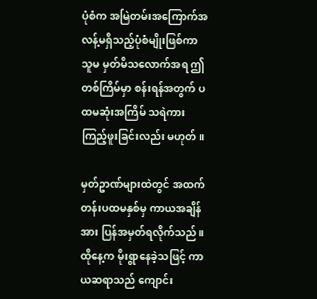ပုံစံက အမြဲတမ်းအကြောက်အလန့်မရှိသည့်ပုံစံမျိုးဖြစ်ကာ သူမ မှတ်မိသလောက်အရ ဤတစ်ကြိမ်မှာ စန်းရန်အတွက် ပထမဆုံးအကြိမ် သရဲကားကြည့်ဖူးခြင်းလည်း မဟုတ်။

မှတ်ဥာဏ်များထဲတွင် အထက်တန်းပထမနှစ်မှ ကာယအချိန်အား ပြန်အမှတ်ရလိုက်သည်။ ထိုနေ့က မိုးရွာနေခဲ့သဖြင့် ကာယဆရာသည် ကျောင်း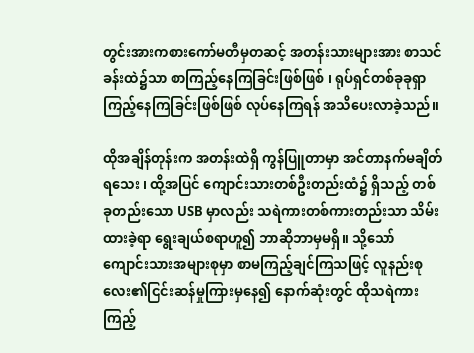တွင်းအားကစားကော်မတီမှတဆင့် အတန်းသားများအား စာသင်ခန်းထဲ၌သာ စာကြည့်နေကြခြင်းဖြစ်ဖြစ် ၊ ရုပ်ရှင်တစ်ခုခုရှာကြည့်နေကြခြင်းဖြစ်ဖြစ် လုပ်နေကြရန် အသိပေးလာခဲ့သည်။

ထိုအချိန်တုန်းက အတန်းထဲရှိ ကွန်ပြူတာမှာ အင်တာနက်မချိတ်ရသေး ၊ ထို့အပြင် ကျောင်းသားတစ်ဦးတည်းထံ၌ ရှိသည့် တစ်ခုတည်းသော USB မှာလည်း သရဲကားတစ်ကားတည်းသာ သိမ်းထားခဲ့ရာ ရွေးချယ်စရာဟူ၍ ဘာဆိုဘာမှမရှိ။ သို့သော် ကျောင်းသားအများစုမှာ စာမကြည့်ချင်ကြသဖြင့် လူနည်းစုလေး၏ငြင်းဆန်မှုကြားမှနေ၍ နောက်ဆုံးတွင် ထိုသရဲကားကြည့်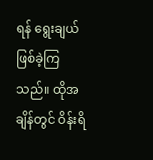ရန် ရွေးချယ်ဖြစ်ခဲ့ကြသည်။ ထိုအချိန်တွင် ဝိန်းရိ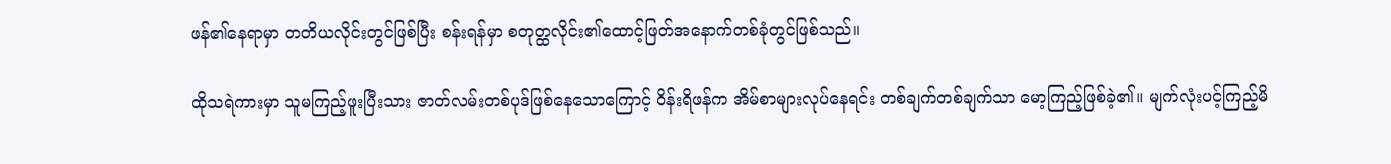ဖန်၏နေရာမှာ တတိယလိုင်းတွင်ဖြစ်ပြီး စန်းရန်မှာ စတုတ္ထလိုင်း၏ထောင့်ဖြတ်အနောက်တစ်ခုံတွင်ဖြစ်သည်။

ထိုသရဲကားမှာ သူမကြည့်ဖူးပြီးသား ဇာတ်လမ်းတစ်ပုဒ်ဖြစ်နေသောကြောင့် ဝိန်းရိဖန်က အိမ်စာများလုပ်နေရင်း တစ်ချက်တစ်ချက်သာ မော့ကြည့်ဖြစ်ခဲ့၏။ မျက်လုံးပင့်ကြည့်မိ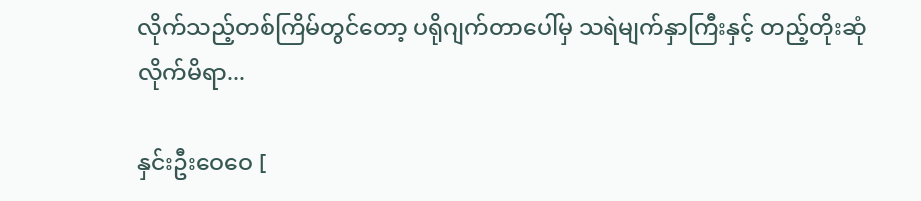လိုက်သည့်တစ်ကြိမ်တွင်တော့ ပရိုဂျက်တာပေါ်မှ သရဲမျက်နှာကြီးနှင့် တည့်တိုးဆုံလိုက်မိရာ...

နှင်းဦးဝေဝေ [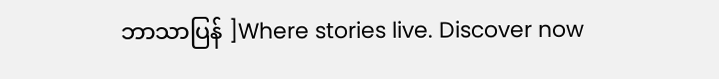ဘာသာပြန် ]Where stories live. Discover now